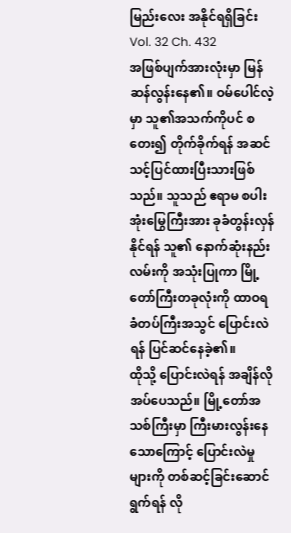မြည်းလေး အနိုင်ရရှိခြင်း
Vol. 32 Ch. 432
အဖြစ်ပျက်အားလုံးမှာ မြန်ဆန်လွန်းနေ၏။ ဝမ်ပေါင်လဲ့မှာ သူ၏အသက်ကိုပင် စတေး၍ တိုက်ခိုက်ရန် အဆင်သင့်ပြင်ထားပြီးသားဖြစ်သည်။ သူသည် ဧရာမ စပါးအုံးမြွေကြီးအား ခုခံတွန်းလှန်နိုင်ရန် သူ၏ နောက်ဆုံးနည်းလမ်းကို အသုံးပြုကာ မြို့တော်ကြီးတခုလုံးကို ထာဝရခံတပ်ကြီးအသွင် ပြောင်းလဲရန် ပြင်ဆင်နေခဲ့၏။
ထိုသို့ ပြောင်းလဲရန် အချိန်လိုအပ်ပေသည်။ မြို့တော်အသစ်ကြီးမှာ ကြီးမားလွန်းနေသောကြောင့် ပြောင်းလဲမှုများကို တစ်ဆင့်ခြင်းဆောင်ရွက်ရန် လို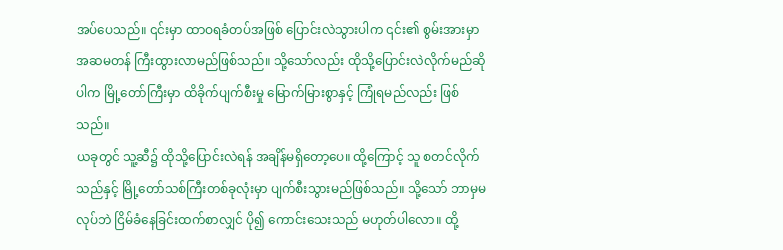အပ်ပေသည်။ ၎င်းမှာ ထာဝရခံတပ်အဖြစ် ပြောင်းလဲသွားပါက ၎င်း၏ စွမ်းအားမှာ အဆမတန် ကြီးထွားလာမည်ဖြစ်သည်။ သို့သော်လည်း ထိုသို့ပြောင်းလဲလိုက်မည်ဆိုပါက မြို့တော်ကြီးမှာ ထိခိုက်ပျက်စီးမှု မြောက်မြားစွာနှင့် ကြုံရမည်လည်း ဖြစ်သည်။
ယခုတွင် သူ့ဆီ၌ ထိုသို့ပြောင်းလဲရန် အချိန်မရှိတော့ပေ။ ထို့ကြောင့် သူ စတင်လိုက်သည်နှင့် မြို့တော်သစ်ကြီးတစ်ခုလုံးမှာ ပျက်စီးသွားမည်ဖြစ်သည်။ သို့သော် ဘာမှမလုပ်ဘဲ ငြိမ်ခံနေခြင်းထက်စာလျှင် ပို၍ ကောင်းသေးသည် မဟုတ်ပါလော။ ထို့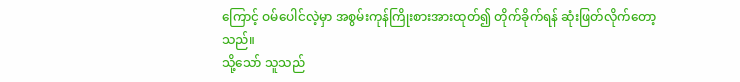ကြောင့် ဝမ်ပေါင်လဲ့မှာ အစွမ်းကုန်ကြိုးစားအားထုတ်၍ တိုက်ခိုက်ရန် ဆုံးဖြတ်လိုက်တော့သည်။
သို့သော် သူသည်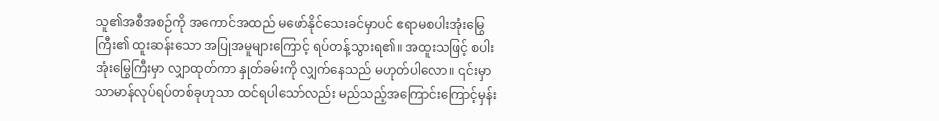သူ၏အစီအစဉ်ကို အကောင်အထည် မဖော်နိုင်သေးခင်မှာပင် ဧရာမစပါးအုံးမြွေကြီး၏ ထူးဆန်းသော အပြုအမူများကြောင့် ရပ်တန့်သွားရ၏။ အထူးသဖြင့် စပါးအုံးမြွေကြီးမှာ လျှာထုတ်ကာ နှုတ်ခမ်းကို လျှက်နေသည် မဟုတ်ပါလော။ ၎င်းမှာ သာမာန်လုပ်ရပ်တစ်ခုဟုသာ ထင်ရပါသော်လည်း မည်သည့်အကြောင်းကြောင့်မှန်း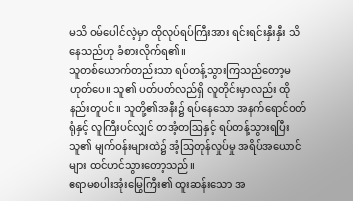မသိ ဝမ်ပေါင်လဲ့မှာ ထိုလုပ်ရပ်ကြီးအား ရင်းရင်းနှီးနှီး သိနေသည်ဟု ခံစားလိုက်ရ၏။
သူတစ်ယောက်တည်းသာ ရပ်တန့်သွားကြသည်တော့မဟုတ်ပေ။ သူ၏ ပတ်ပတ်လည်ရှိ လူတိုင်းမှာလည်း ထိုနည်းတူပင်။ သူတို့၏အနီး၌ ရပ်နေသော အနက်ရောင်ဝတ်ရုံနှင့် လူကြီးပင်လျှင် တအံ့တဩနှင့် ရပ်တန့်သွားရပြီး သူ၏ မျက်ဝန်းများထဲ၌ အံ့သြတုန်လှုပ်မှု အရိပ်အယောင်များ ထင်ဟင်သွားတော့သည်။
ဧရာမစပါးအုံးမြွေကြီး၏ ထူးဆန်းသော အ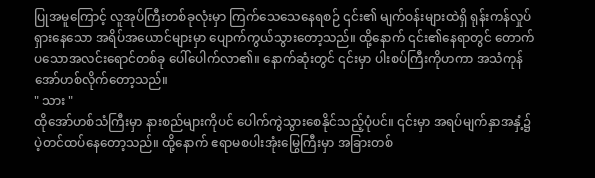ပြုအမူကြောင့် လူအုပ်ကြီးတစ်ခုလုံးမှာ ကြက်သေသေနေရစဉ် ၎င်း၏ မျက်ဝန်းများထဲရှိ ရုန်းကန်လှုပ်ရှားနေသော အရိပ်အယောင်များမှာ ပျောက်ကွယ်သွားတော့သည်။ ထို့နောက် ၎င်း၏နေရာတွင် တောက်ပသောအလင်းရောင်တစ်ခု ပေါ်ပေါက်လာ၏။ နောက်ဆုံးတွင် ၎င်းမှာ ပါးစပ်ကြီးကိုဟကာ အသံကုန် အော်ဟစ်လိုက်တော့သည်။
" သား "
ထိုအော်ဟစ်သံကြီးမှာ နားစည်များကိုပင် ပေါက်ကွဲသွားစေနိုင်သည့်ပုံပင်။ ၎င်းမှာ အရပ်မျက်နှာအနှံ့၌ ပဲ့တင်ထပ်နေတော့သည်။ ထို့နောက် ဧရာမစပါးအုံးမြွေကြီးမှာ အခြားတစ်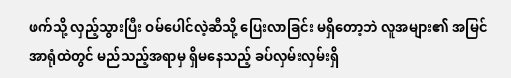ဖက်သို့ လှည့်သွားပြီး ဝမ်ပေါင်လဲ့ဆီသို့ ပြေးလာခြင်း မရှိတော့ဘဲ လူအများ၏ အမြင်အာရုံထဲတွင် မည်သည့်အရာမှ ရှိမနေသည့် ခပ်လှမ်းလှမ်းရှိ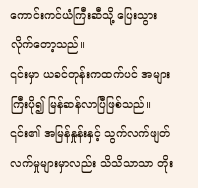ကောင်းကင်ယံကြီးဆီသို့ ပြေးသွားလိုက်တော့သည်။
၎င်းမှာ ယခင်တုန်းကထက်ပင် အများကြီးပို၍ မြန်ဆန်လာပြီဖြစ်သည်။ ၎င်း၏ အမြန်နှုန်းနှင့် သွက်လက်ဖျတ်လက်မှုများမှာလည်း သိသိသာသာ တိုး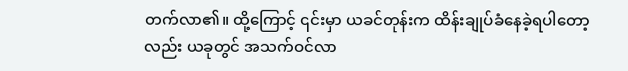တက်လာ၏။ ထို့ကြောင့် ၎င်းမှာ ယခင်တုန်းက ထိန်းချုပ်ခံနေခဲ့ရပါတော့လည်း ယခုတွင် အသက်ဝင်လာ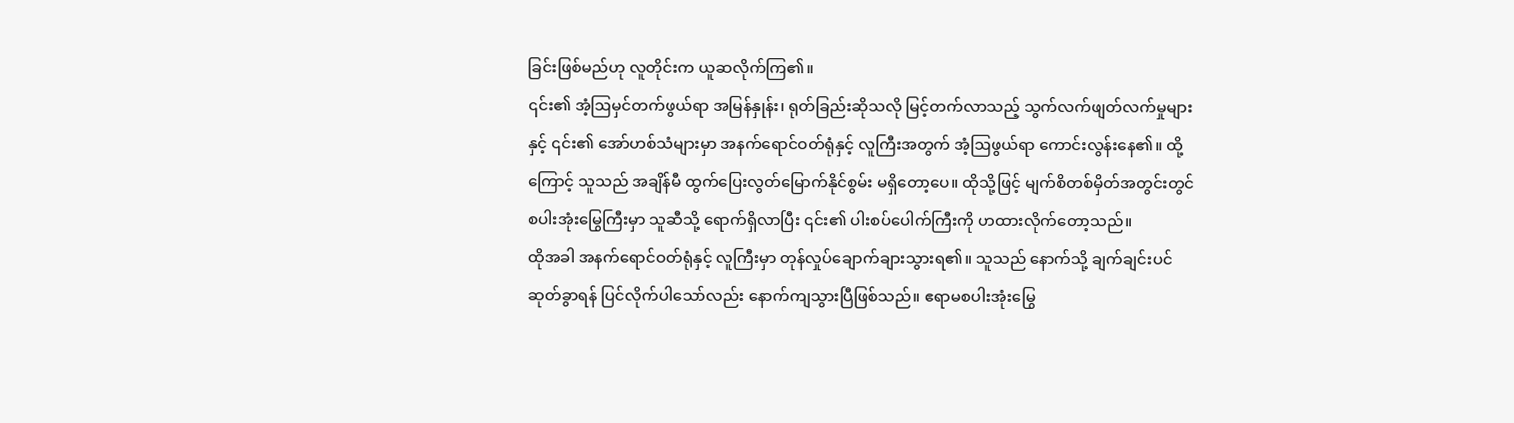ခြင်းဖြစ်မည်ဟု လူတိုင်းက ယူဆလိုက်ကြ၏။
၎င်း၏ အံ့ဩမှင်တက်ဖွယ်ရာ အမြန်နှုန်း၊ ရုတ်ခြည်းဆိုသလို မြင့်တက်လာသည့် သွက်လက်ဖျတ်လက်မှုများနှင့် ၎င်း၏ အော်ဟစ်သံများမှာ အနက်ရောင်ဝတ်ရုံနှင့် လူကြီးအတွက် အံ့ဩဖွယ်ရာ ကောင်းလွန်းနေ၏။ ထို့ကြောင့် သူသည် အချိန်မီ ထွက်ပြေးလွတ်မြောက်နိုင်စွမ်း မရှိတော့ပေ။ ထိုသို့ဖြင့် မျက်စိတစ်မှိတ်အတွင်းတွင် စပါးအုံးမြွေကြီးမှာ သူဆီသို့ ရောက်ရှိလာပြီး ၎င်း၏ ပါးစပ်ပေါက်ကြီးကို ဟထားလိုက်တော့သည်။
ထိုအခါ အနက်ရောင်ဝတ်ရုံနှင့် လူကြီးမှာ တုန်လှုပ်ချောက်ချားသွားရ၏။ သူသည် နောက်သို့ ချက်ချင်းပင် ဆုတ်ခွာရန် ပြင်လိုက်ပါသော်လည်း နောက်ကျသွားပြီဖြစ်သည်။ ဧရာမစပါးအုံးမြွေ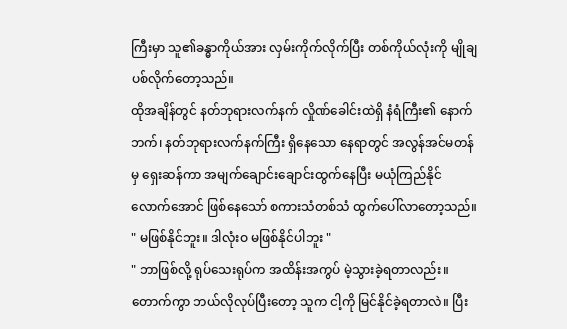ကြီးမှာ သူ၏ခန္ဓာကိုယ်အား လှမ်းကိုက်လိုက်ပြီး တစ်ကိုယ်လုံးကို မျိုချပစ်လိုက်တော့သည်။
ထိုအချိန်တွင် နတ်ဘုရားလက်နက် လှိုဏ်ခေါင်းထဲရှိ နံရံကြီး၏ နောက်ဘက်၊ နတ်ဘုရားလက်နက်ကြီး ရှိနေသော နေရာတွင် အလွန်အင်မတန်မှ ရှေးဆန်ကာ အမျက်ချောင်းချောင်းထွက်နေပြီး မယုံကြည်နိုင်လောက်အောင် ဖြစ်နေသော် စကားသံတစ်သံ ထွက်ပေါ်လာတော့သည်။
" မဖြစ်နိုင်ဘူး။ ဒါလုံးဝ မဖြစ်နိုင်ပါဘူး "
" ဘာဖြစ်လို့ ရုပ်သေးရုပ်က အထိန်းအကွပ် မဲ့သွားခဲ့ရတာလည်း။ တောက်ကွာ ဘယ်လိုလုပ်ပြီးတော့ သူက ငါ့ကို မြင်နိုင်ခဲ့ရတာလဲ။ ပြီး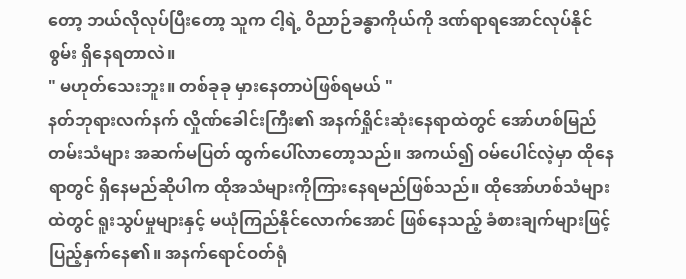တော့ ဘယ်လိုလုပ်ပြီးတော့ သူက ငါ့ရဲ့ ဝိညာဉ်ခန္ဓာကိုယ်ကို ဒဏ်ရာရအောင်လုပ်နိုင်စွမ်း ရှိနေရတာလဲ။
" မဟုတ်သေးဘူး။ တစ်ခုခု မှားနေတာပဲဖြစ်ရမယ် "
နတ်ဘုရားလက်နက် လှိုဏ်ခေါင်းကြီး၏ အနက်ရှိုင်းဆုံးနေရာထဲတွင် အော်ဟစ်မြည်တမ်းသံများ အဆက်မပြတ် ထွက်ပေါ်လာတော့သည်။ အကယ်၍ ဝမ်ပေါင်လဲ့မှာ ထိုနေရာတွင် ရှိနေမည်ဆိုပါက ထိုအသံများကိုကြားနေရမည်ဖြစ်သည်။ ထိုအော်ဟစ်သံများထဲတွင် ရူးသွပ်မှုများနှင့် မယုံကြည်နိုင်လောက်အောင် ဖြစ်နေသည့် ခံစားချက်များဖြင့် ပြည့်နှက်နေ၏။ အနက်ရောင်ဝတ်ရုံ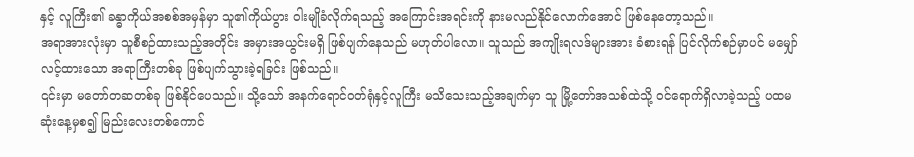နှင့် လူကြီး၏ ခန္ဓာကိုယ်အစစ်အမှန်မှာ သူ၏ကိုယ်ပွား ဝါးမျိုခံလိုက်ရသည့် အကြောင်းအရင်းကို နားမလည်နိုင်လောက်အောင် ဖြစ်နေတော့သည်။
အရာအားလုံးမှာ သူစီစဉ်ထားသည့်အတိုင်း အမှားအယွင်းမရှိ ဖြစ်ပျက်နေသည် မဟုတ်ပါလော။ သူသည် အကျိုးရလဒ်များအား ခံစားရန် ပြင်လိုက်စဉ်မှာပင် မမျှော်လင့်ထားသော အရာကြီးတစ်ခု ဖြစ်ပျက်သွားခဲ့ရခြင်း ဖြစ်သည်။
၎င်းမှာ မတော်တဆတစ်ခု ဖြစ်နိုင်ပေသည်။ သို့သော် အနက်ရောင်ဝတ်ရုံနှင့်လူကြီး မသိသေးသည့်အချက်မှာ သူ မြို့တော်အသစ်ထဲသို့ ဝင်ရောက်ရှိလာခဲ့သည့် ပထမဆုံးနေ့မှစ၍ မြည်းလေးတစ်ကောင်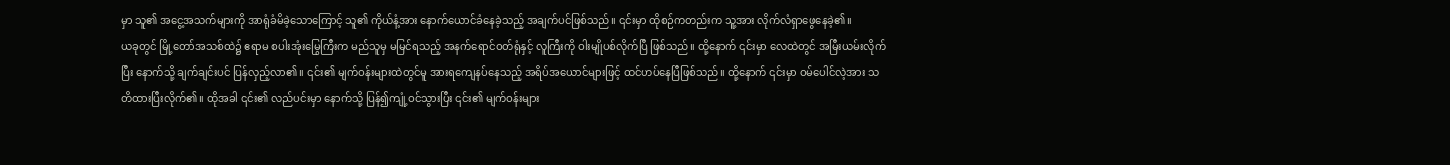မှာ သူ၏ အငွေ့အသက်များကို အာရုံခံမိခဲ့သောကြောင့် သူ၏ ကိုယ်နံ့အား နောက်ယောင်ခံနေခဲ့သည့် အချက်ပင်ဖြစ်သည်။ ၎င်းမှာ ထိုစဉ်ကတည်းက သူ့အား လိုက်လံရှာဖွေနေခဲ့၏။
ယခုတွင် မြို့တော်အသစ်ထဲ၌ ဧရာမ စပါးအုံးမြွေကြီးက မည်သူမှ မမြင်ရသည့် အနက်ရောင်ဝတ်ရုံနှင့် လူကြီးကို ဝါးမျိုပစ်လိုက်ပြီ ဖြစ်သည်။ ထို့နောက် ၎င်းမှာ လေထဲတွင် အမြီးယမ်းလိုက်ပြီး နောက်သို့ ချက်ချင်းပင် ပြန်လှည့်လာ၏။ ၎င်း၏ မျက်ဝန်းများထဲတွင်မူ အားရကျေနပ်နေသည့် အရိပ်အယောင်များဖြင့် ထင်ဟပ်နေပြီဖြစ်သည်။ ထို့နောက် ၎င်းမှာ ဝမ်ပေါင်လဲ့အား သတိထားပြီးလိုက်၏။ ထိုအခါ ၎င်း၏ လည်ပင်းမှာ နောက်သို့ ပြန်၍ကျုံ့ဝင်သွားပြီး ၎င်း၏ မျက်ဝန်းများ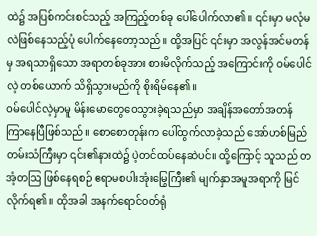ထဲ၌ အပြစ်ကင်းစင်သည့် အကြည့်တစ်ခု ပေါ်ပေါက်လာ၏။ ၎င်းမှာ မလုံမလဲဖြစ်နေသည့်ပုံ ပေါက်နေတော့သည်။ ထို့အပြင် ၎င်းမှာ အလွန်အင်မတန်မှ အရသာရှိသော အရာတစ်ခုအား စားမိလိုက်သည့် အကြောင်းကို ဝမ်ပေါင်လဲ့ တစ်ယောက် သိရှိသွားမည်ကို စိုးရိမ်နေ၏။
ဝမ်ပေါင်လဲ့မှာမူ မိန်းမောတွေဝေသွားခဲ့ရသည်မှာ အချိန်အတော်အတန် ကြာနေပြီဖြစ်သည်။ စောစောတုန်းက ပေါ်ထွက်လာခဲ့သည် အော်ဟစ်မြည်တမ်းသံကြီးမှာ ၎င်း၏နားထဲ၌ ပဲ့တင်ထပ်နေဆဲပင်။ ထို့ကြောင့် သူသည် တအံ့တဩ ဖြစ်နေရစဉ် ဧရာမစပါးအုံးမြွေကြီး၏ မျက်နှာအမူအရာကို မြင်လိုက်ရ၏။ ထိုအခါ အနက်ရောင်ဝတ်ရုံ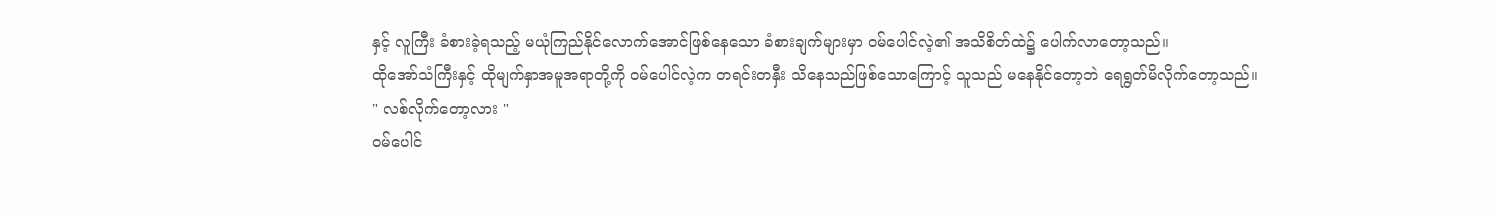နှင့် လူကြီး ခံစားခဲ့ရသည့် မယုံကြည်နိုင်လောက်အောင်ဖြစ်နေသော ခံစားချက်များမှာ ဝမ်ပေါင်လဲ့၏ အသိစိတ်ထဲ၌ ပေါက်လာတော့သည်။
ထိုအော်သံကြီးနှင့် ထိုမျက်နှာအမူအရာတို့ကို ဝမ်ပေါင်လဲ့က တရင်းတနှီး သိနေသည်ဖြစ်သောကြောင့် သူသည် မနေနိုင်တော့ဘဲ ရေရွတ်မိလိုက်တော့သည်။
" လစ်လိုက်တော့လား "
ဝမ်ပေါင်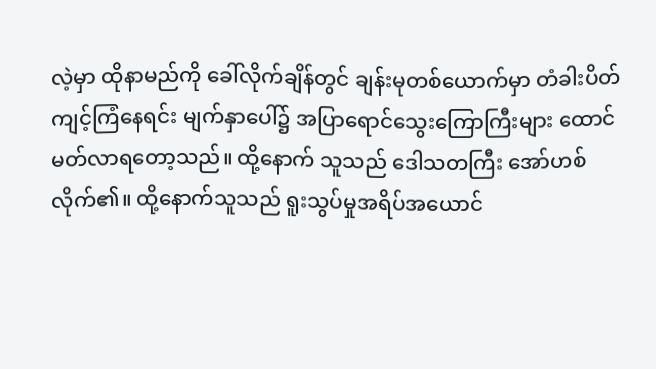လဲ့မှာ ထိုနာမည်ကို ခေါ်လိုက်ချိန်တွင် ချန်းမုတစ်ယောက်မှာ တံခါးပိတ်ကျင့်ကြံနေရင်း မျက်နှာပေါ်၌ အပြာရောင်သွေးကြောကြီးများ ထောင်မတ်လာရတော့သည်။ ထို့နောက် သူသည် ဒေါသတကြီး အော်ဟစ်လိုက်၏။ ထို့နောက်သူသည် ရူးသွပ်မှုအရိပ်အယောင်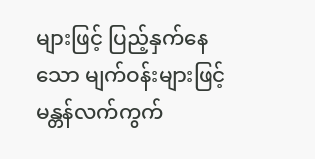များဖြင့် ပြည့်နှက်နေသော မျက်ဝန်းများဖြင့် မန္တန်လက်ကွက်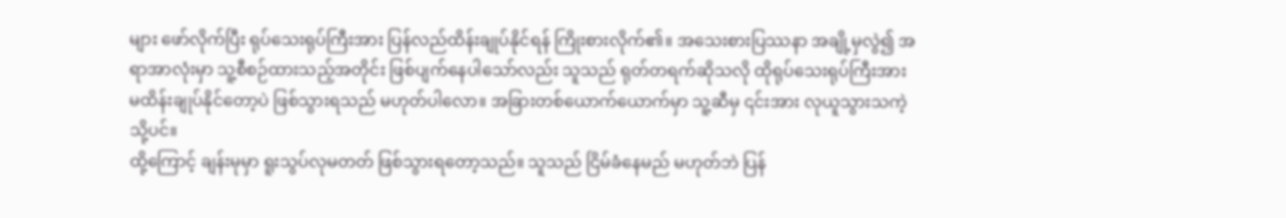များ ဖော်လိုက်ပြီး ရုပ်သေးရုပ်ကြီးအား ပြန်လည်ထိန်းချုပ်နိုင်ရန် ကြိုးစားလိုက်၏။ အသေးစားပြဿနာ အချို့မှလွဲ၍ အရာအာလုံးမှာ သူ့စီစဉ်ထားသည့်အတိုင်း ဖြစ်ပျက်နေပါသော်လည်း သူသည် ရုတ်တရက်ဆိုသလို ထိုရုပ်သေးရုပ်ကြီးအား မထိန်းချုပ်နိုင်တော့ပဲ ဖြစ်သွားရသည် မဟုတ်ပါလော။ အခြားတစ်ယောက်ယောက်မှာ သူ့ဆီမှ ၎င်းအား လုယူသွားသကဲ့သို့ပင်။
ထို့ကြောင့် ချန်းမုမှာ ရူးသွပ်လုမတတ် ဖြစ်သွားရတော့သည်။ သူသည် ငြိမ်ခံနေမည် မဟုတ်ဘဲ ပြန်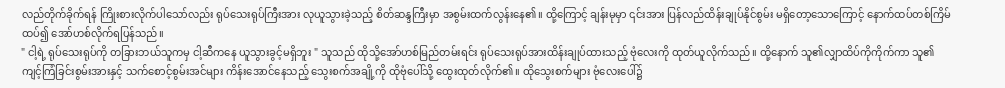လည်တိုက်ခိုက်ရန် ကြိုးစားလိုက်ပါသော်လည်း ရုပ်သေးရုပ်ကြီးအား လုယူသွားခဲ့သည့် စိတ်ဆန္ဒကြီးမှာ အစွမ်းထက်လွန်းနေ၏။ ထို့ကြောင့် ချန်းမုမှာ ၎င်းအား ပြန်လည်ထိန်းချုပ်နိုင်စွမ်း မရှိတော့သောကြောင့် နောက်ထပ်တစ်ကြိမ်ထပ်၍ အော်ဟစ်လိုက်ရပြန်သည်။
" ငါ့ရဲ့ ရုပ်သေးရုပ်ကို တခြားဘယ်သူကမှ ငါ့ဆီကနေ ယူသွားခွင့်မရှိဘူး " သူသည် ထိုသို့အော်ဟစ်မြည်တမ်းရင်း ရုပ်သေးရုပ်အားထိန်းချုပ်ထားသည့် ဗုံလေးကို ထုတ်ယူလိုက်သည်။ ထို့နောက် သူ၏လျှာထိပ်ကိုကိုက်ကာ သူ၏ ကျင့်ကြံခြင်းစွမ်းအားနှင့် သက်စောင့်စွမ်းအင်များ ကိန်းအောင်နေသည့် သွေးစက်အချို့ကို ထိုဗုံပေါ်သို့ ထွေးထုတ်လိုက်၏။ ထိုသွေးစက်များ ဗုံလေးပေါ်၌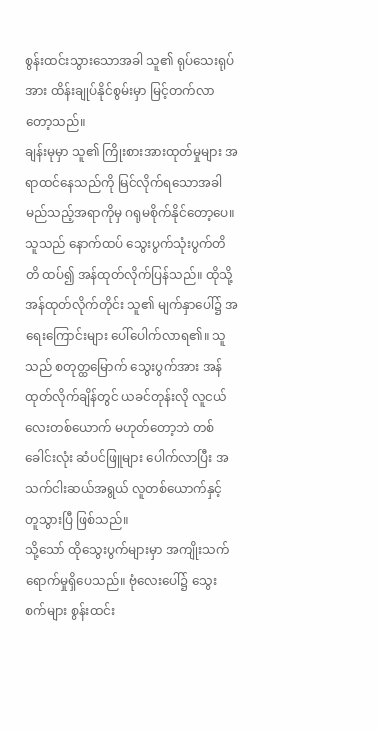စွန်းထင်းသွားသောအခါ သူ၏ ရုပ်သေးရုပ်အား ထိန်းချုပ်နိုင်စွမ်းမှာ မြင့်တက်လာတော့သည်။
ချန်းမုမှာ သူ၏ ကြိုးစားအားထုတ်မှုများ အရာထင်နေသည်ကို မြင်လိုက်ရသောအခါ မည်သည့်အရာကိုမှ ဂရုမစိုက်နိုင်တော့ပေ။ သူသည် နောက်ထပ် သွေးပွက်သုံးပွက်တိတိ ထပ်၍ အန်ထုတ်လိုက်ပြန်သည်။ ထိုသို့ အန်ထုတ်လိုက်တိုင်း သူ၏ မျက်နှာပေါ်၌ အရေးကြောင်းများ ပေါ်ပေါက်လာရ၏။ သူသည် စတုတ္ထမြောက် သွေးပွက်အား အန်ထုတ်လိုက်ချိန်တွင် ယခင်တုန်းလို လူငယ်လေးတစ်ယောက် မဟုတ်တော့ဘဲ တစ်ခေါင်းလုံး ဆံပင်ဖြူများ ပေါက်လာပြီး အသက်ငါးဆယ်အရွယ် လူတစ်ယောက်နှင့် တူသွားပြီ ဖြစ်သည်။
သို့သော် ထိုသွေးပွက်များမှာ အကျိုးသက်ရောက်မှုရှိပေသည်။ ဗုံလေးပေါ်၌ သွေးစက်များ စွန်းထင်း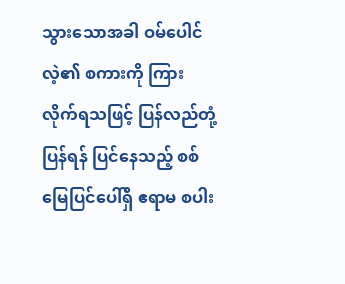သွားသောအခါ ဝမ်ပေါင်လဲ့၏ စကားကို ကြားလိုက်ရသဖြင့် ပြန်လည်တုံ့ပြန်ရန် ပြင်နေသည့် စစ်မြေပြင်ပေါ်ရှိ ဧရာမ စပါး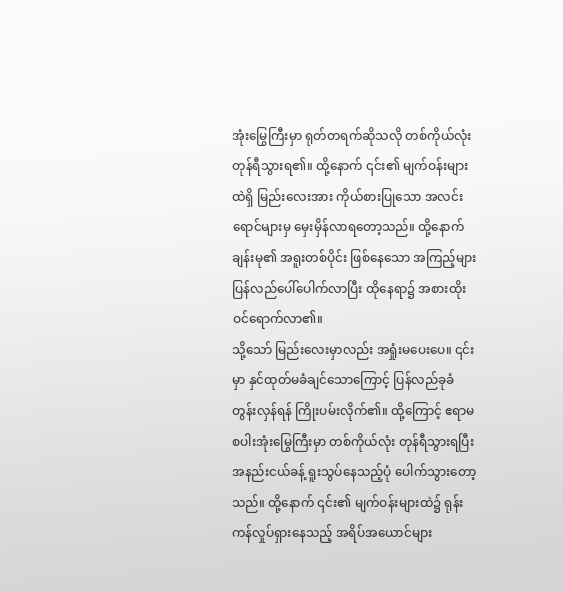အုံးမြွေကြီးမှာ ရုတ်တရက်ဆိုသလို တစ်ကိုယ်လုံး တုန်ရီသွားရ၏။ ထို့နောက် ၎င်း၏ မျက်ဝန်းများထဲရှိ မြည်းလေးအား ကိုယ်စားပြုသော အလင်းရောင်များမှ မှေးမှိန်လာရတော့သည်။ ထို့နောက် ချန်းမု၏ အရူးတစ်ပိုင်း ဖြစ်နေသော အကြည့်များ ပြန်လည်ပေါ်ပေါက်လာပြီး ထိုနေရာ၌ အစားထိုးဝင်ရောက်လာ၏။
သို့သော် မြည်းလေးမှာလည်း အရှုံးမပေးပေ။ ၎င်းမှာ နှင်ထုတ်မခံချင်သောကြောင့် ပြန်လည်ခုခံတွန်းလှန်ရန် ကြိုးပမ်းလိုက်၏။ ထို့ကြောင့် ဧရာမစပါးအုံးမြွေကြီးမှာ တစ်ကိုယ်လုံး တုန်ရီသွားရပြီး အနည်းငယ်ခန့် ရူးသွပ်နေသည့်ပုံ ပေါက်သွားတော့သည်။ ထို့နောက် ၎င်း၏ မျက်ဝန်းများထဲ၌ ရုန်းကန်လှုပ်ရှားနေသည့် အရိပ်အယောင်များ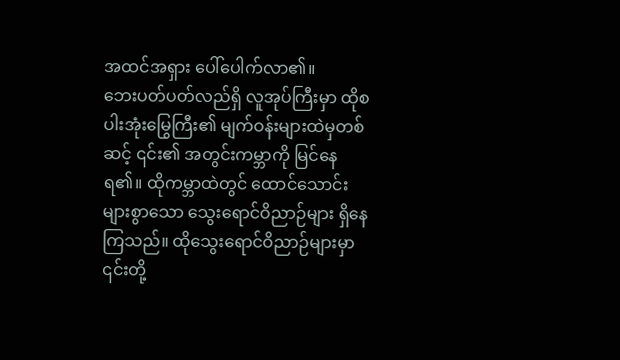အထင်အရှား ပေါ်ပေါက်လာ၏။
ဘေးပတ်ပတ်လည်ရှိ လူအုပ်ကြီးမှာ ထိုစပါးအုံးမြွေကြီး၏ မျက်ဝန်းများထဲမှတစ်ဆင့် ၎င်း၏ အတွင်းကမ္ဘာကို မြင်နေရ၏။ ထိုကမ္ဘာထဲတွင် ထောင်သောင်းများစွာသော သွေးရောင်ဝိညာဉ်များ ရှိနေကြသည်။ ထိုသွေးရောင်ဝိညာဉ်များမှာ ၎င်းတို့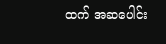ထက် အဆပေါင်း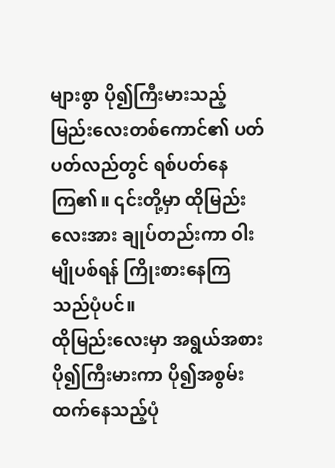များစွာ ပို၍ကြီးမားသည့် မြည်းလေးတစ်ကောင်၏ ပတ်ပတ်လည်တွင် ရစ်ပတ်နေကြ၏။ ၎င်းတို့မှာ ထိုမြည်းလေးအား ချုပ်တည်းကာ ဝါးမျိုပစ်ရန် ကြိုးစားနေကြသည်ပုံပင်။
ထိုမြည်းလေးမှာ အရွယ်အစားပို၍ကြီးမားကာ ပို၍အစွမ်းထက်နေသည့်ပုံ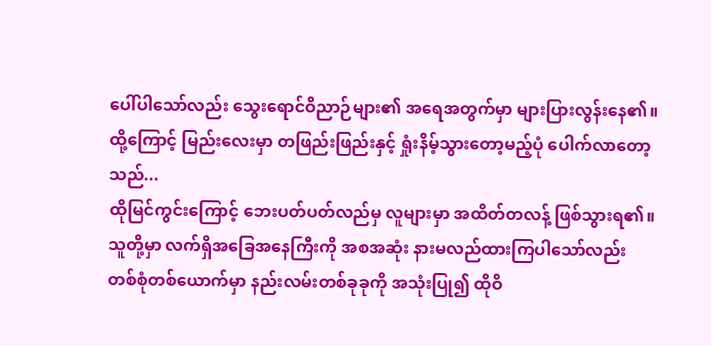ပေါ်ပါသော်လည်း သွေးရောင်ဝိညာဉ်များ၏ အရေအတွက်မှာ များပြားလွန်းနေ၏။ ထို့ကြောင့် မြည်းလေးမှာ တဖြည်းဖြည်းနှင့် ရှုံးနိမ့်သွားတော့မည့်ပုံ ပေါက်လာတော့သည်...
ထိုမြင်ကွင်းကြောင့် ဘေးပတ်ပတ်လည်မှ လူများမှာ အထိတ်တလန့် ဖြစ်သွားရ၏။ သူတို့မှာ လက်ရှိအခြေအနေကြီးကို အစအဆုံး နားမလည်ထားကြပါသော်လည်း တစ်စုံတစ်ယောက်မှာ နည်းလမ်းတစ်ခုခုကို အသုံးပြု၍ ထိုဝိ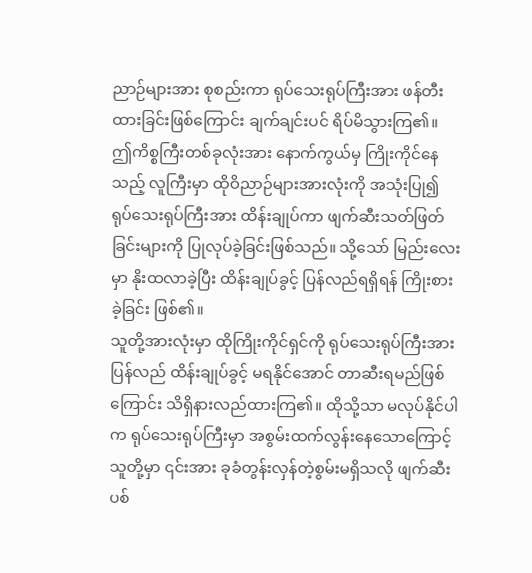ညာဉ်များအား စုစည်းကာ ရုပ်သေးရုပ်ကြီးအား ဖန်တီးထားခြင်းဖြစ်ကြောင်း ချက်ချင်းပင် ရိပ်မိသွားကြ၏။
ဤကိစ္စကြီးတစ်ခုလုံးအား နောက်ကွယ်မှ ကြိုးကိုင်နေသည့် လူကြီးမှာ ထိုဝိညာဉ်များအားလုံးကို အသုံးပြု၍ ရုပ်သေးရုပ်ကြီးအား ထိန်းချုပ်ကာ ဖျက်ဆီးသတ်ဖြတ်ခြင်းများကို ပြုလုပ်ခဲ့ခြင်းဖြစ်သည်။ သို့သော် မြည်းလေးမှာ နိုးထလာခဲ့ပြီး ထိန်းချုပ်ခွင့် ပြန်လည်ရရှိရန် ကြိုးစားခဲ့ခြင်း ဖြစ်၏။
သူတို့အားလုံးမှာ ထိုကြိုးကိုင်ရှင်ကို ရုပ်သေးရုပ်ကြီးအား ပြန်လည် ထိန်းချုပ်ခွင့် မရနိုင်အောင် တာဆီးရမည်ဖြစ်ကြောင်း သိရှိနားလည်ထားကြ၏။ ထိုသို့သာ မလုပ်နိုင်ပါက ရုပ်သေးရုပ်ကြီးမှာ အစွမ်းထက်လွန်းနေသောကြောင့် သူတို့မှာ ၎င်းအား ခုခံတွန်းလှန်တဲ့စွမ်းမရှိသလို ဖျက်ဆီးပစ်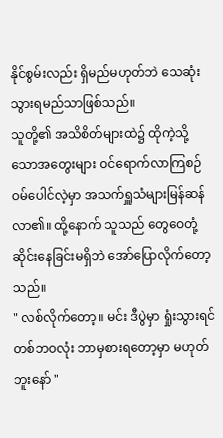နိုင်စွမ်းလည်း ရှိမည်မဟုတ်ဘဲ သေဆုံးသွားရမည်သာဖြစ်သည်။
သူတို့၏ အသိစိတ်များထဲ၌ ထိုကဲ့သို့သောအတွေးများ ဝင်ရောက်လာကြစဉ် ဝမ်ပေါင်လဲ့မှာ အသက်ရှူသံများမြန်ဆန်လာ၏။ ထို့နောက် သူသည် တွေဝေတုံ့ဆိုင်းနေခြင်းမရှိဘဲ အော်ပြောလိုက်တော့သည်။
" လစ်လိုက်တော့။ မင်း ဒီပွဲမှာ ရှုံးသွားရင် တစ်ဘဝလုံး ဘာမှစားရတော့မှာ မဟုတ်ဘူးနော် "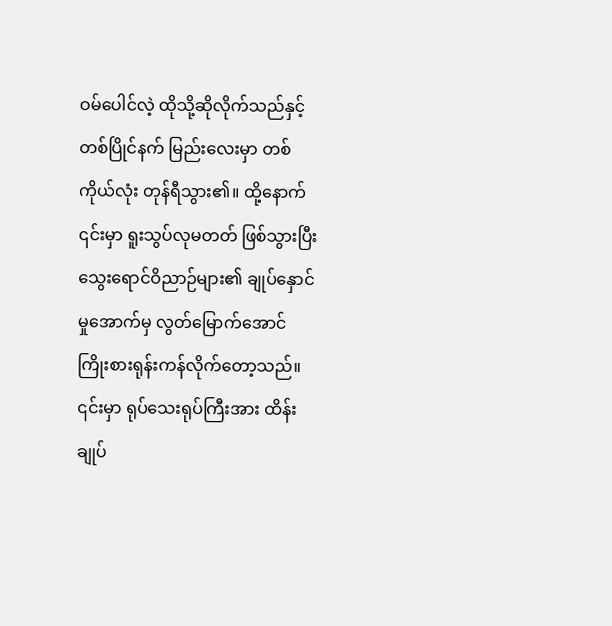ဝမ်ပေါင်လဲ့ ထိုသို့ဆိုလိုက်သည်နှင့် တစ်ပြိုင်နက် မြည်းလေးမှာ တစ်ကိုယ်လုံး တုန်ရီသွား၏။ ထို့နောက် ၎င်းမှာ ရူးသွပ်လုမတတ် ဖြစ်သွားပြီး သွေးရောင်ဝိညာဉ်များ၏ ချုပ်နှောင်မှုအောက်မှ လွတ်မြောက်အောင် ကြိုးစားရုန်းကန်လိုက်တော့သည်။ ၎င်းမှာ ရုပ်သေးရုပ်ကြီးအား ထိန်းချုပ်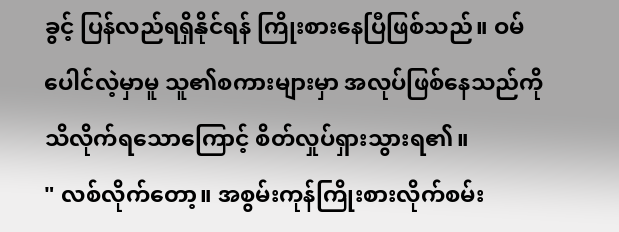ခွင့် ပြန်လည်ရရှိနိုင်ရန် ကြိုးစားနေပြီဖြစ်သည်။ ဝမ်ပေါင်လဲ့မှာမူ သူ၏စကားများမှာ အလုပ်ဖြစ်နေသည်ကို သိလိုက်ရသောကြောင့် စိတ်လှုပ်ရှားသွားရ၏။
" လစ်လိုက်တော့။ အစွမ်းကုန်ကြိုးစားလိုက်စမ်း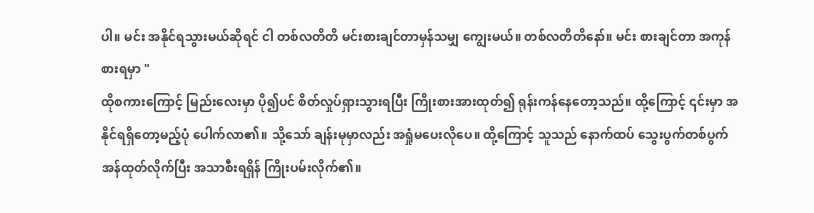ပါ။ မင်း အနိုင်ရသွားမယ်ဆိုရင် ငါ တစ်လတိတိ မင်းစားချင်တာမှန်သမျှ ကျွေးမယ်။ တစ်လတိတိနော်။ မင်း စားချင်တာ အကုန်စားရမှာ "
ထိုစကားကြောင့် မြည်းလေးမှာ ပို၍ပင် စိတ်လှုပ်ရှားသွားရပြီး ကြိုးစားအားထုတ်၍ ရုန်းကန်နေတော့သည်။ ထို့ကြောင့် ၎င်းမှာ အနိုင်ရရှိတော့မည့်ပုံ ပေါက်လာ၏။ သို့သော် ချန်းမုမှာလည်း အရှုံမပေးလိုပေ။ ထို့ကြောင့် သူသည် နောက်ထပ် သွေးပွက်တစ်ပွက် အန်ထုတ်လိုက်ပြီး အသာစီးရရှိန် ကြိုးပမ်းလိုက်၏။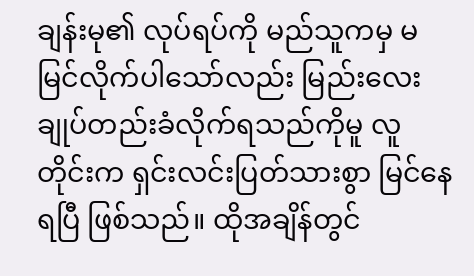ချန်းမု၏ လုပ်ရပ်ကို မည်သူကမှ မမြင်လိုက်ပါသော်လည်း မြည်းလေး ချုပ်တည်းခံလိုက်ရသည်ကိုမူ လူတိုင်းက ရှင်းလင်းပြတ်သားစွာ မြင်နေရပြီ ဖြစ်သည်။ ထိုအချိန်တွင်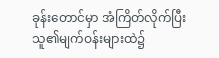ခုန်းတောင်မှာ အံကြိတ်လိုက်ပြီး သူ၏မျက်ဝန်းများထဲ၌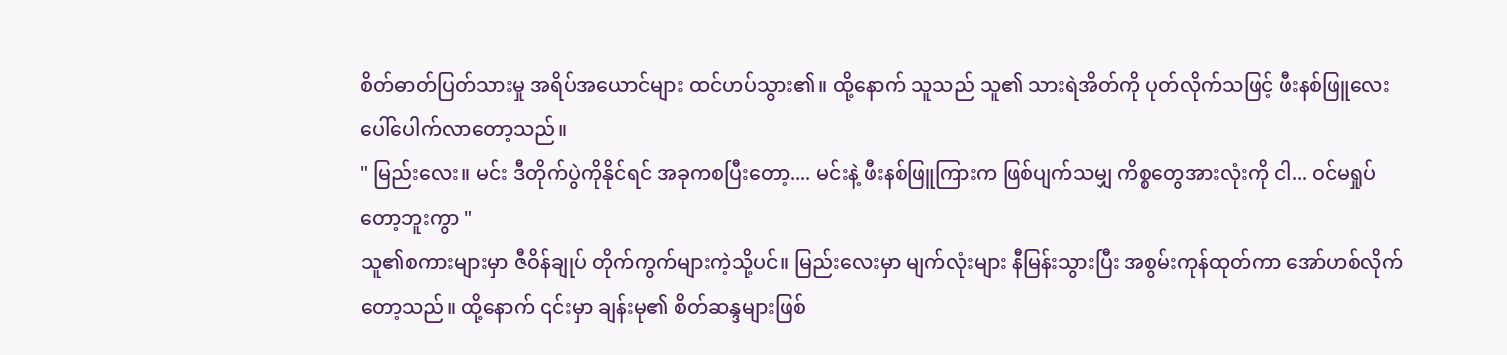စိတ်ဓာတ်ပြတ်သားမှု အရိပ်အယောင်များ ထင်ဟပ်သွား၏။ ထို့နောက် သူသည် သူ၏ သားရဲအိတ်ကို ပုတ်လိုက်သဖြင့် ဖီးနစ်ဖြူလေး ပေါ်ပေါက်လာတော့သည်။
" မြည်းလေး။ မင်း ဒီတိုက်ပွဲကိုနိုင်ရင် အခုကစပြီးတော့.... မင်းနဲ့ ဖီးနစ်ဖြူကြားက ဖြစ်ပျက်သမျှ ကိစ္စတွေအားလုံးကို ငါ... ဝင်မရှုပ်တော့ဘူးကွာ "
သူ၏စကားများမှာ ဇီဝိန်ချုပ် တိုက်ကွက်များကဲ့သို့ပင်။ မြည်းလေးမှာ မျက်လုံးများ နီမြန်းသွားပြီး အစွမ်းကုန်ထုတ်ကာ အော်ဟစ်လိုက်တော့သည်။ ထို့နောက် ၎င်းမှာ ချန်းမု၏ စိတ်ဆန္ဒများဖြစ်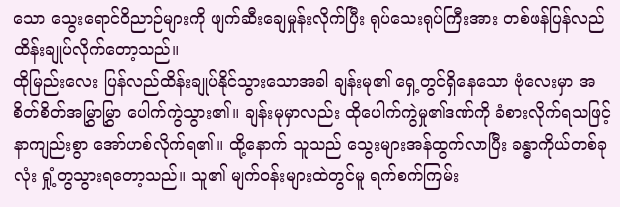သော သွေးရောင်ဝိညာဉ်များကို ဖျက်ဆီးချေမှုန်းလိုက်ပြီး ရုပ်သေးရုပ်ကြီးအား တစ်ဖန်ပြန်လည် ထိန်းချုပ်လိုက်တော့သည်။
ထိုမြည်းလေး ပြန်လည်ထိန်းချုပ်နိုင်သွားသောအခါ ချန်းမု၏ ရှေ့တွင်ရှိနေသော ဗုံလေးမှာ အစိတ်စိတ်အမြွှာမြွှာ ပေါက်ကွဲသွား၏။ ချန်းမုမှာလည်း ထိုပေါက်ကွဲမှု၏ဒဏ်ကို ခံစားလိုက်ရသဖြင့် နာကျည်းစွာ အော်ဟစ်လိုက်ရ၏။ ထို့နောက် သူသည် သွေးများအန်ထွက်လာပြီး ခန္ဓာကိုယ်တစ်ခုလုံး ရှုံ့တွသွားရတော့သည်။ သူ၏ မျက်ဝန်းများထဲတွင်မူ ရက်စက်ကြမ်း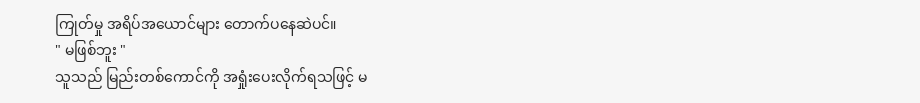ကြုတ်မှု အရိပ်အယောင်များ တောက်ပနေဆဲပင်။
" မဖြစ်ဘူး "
သူသည် မြည်းတစ်ကောင်ကို အရှုံးပေးလိုက်ရသဖြင့် မ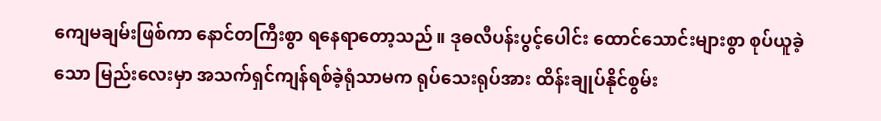ကျေမချမ်းဖြစ်ကာ နောင်တကြီးစွာ ရနေရာတော့သည်။ ဒုဓလီပန်းပွင့်ပေါင်း ထောင်သောင်းများစွာ စုပ်ယူခဲ့သော မြည်းလေးမှာ အသက်ရှင်ကျန်ရစ်ခဲ့ရုံသာမက ရုပ်သေးရုပ်အား ထိန်းချုပ်နိုင်စွမ်း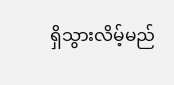ရှိသွားလိမ့်မည်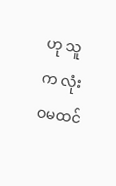ဟု သူက လုံးဝမထင်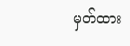မှတ်ထား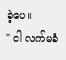ခဲ့ပေ။
" ငါ လက်မခံ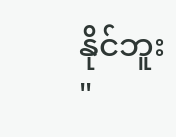နိုင်ဘူး "